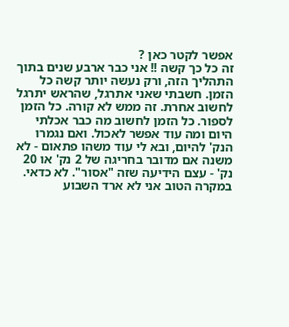אפשר לקטר כאן ?
זה כל כך קשה !! אני כבר ארבע שנים בתוך התהליך הזה, ורק נעשה יותר קשה כל הזמן. חשבתי שאני אתרגל, שהראש יתרגל לחשוב אחרת. זה ממש לא קורה. כל הזמן לספור. כל הזמן לחשוב מה כבר אכלתי היום ומה עוד אפשר לאכול. ואם נגמרו הנק' להיום, ובא לי עוד משהו פתאום - לא משנה אם מדובר בחריגה של 2 נק' או 20 נק' - עצם הידיעה שזה "אסור". לא כדאי. במקרה הטוב אני לא ארד השבוע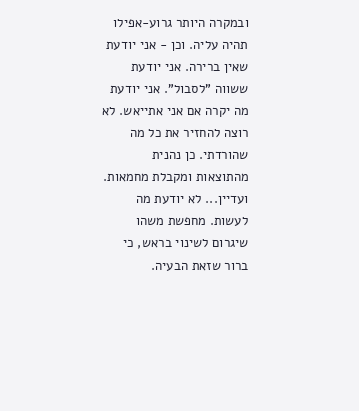ובמקרה היותר גרוע-אפילו תהיה עליה. וכן - אני יודעת שאין ברירה. אני יודעת ששווה "לסבול". אני יודעת מה יקרה אם אני אתייאש. לא רוצה להחזיר את כל מה שהורדתי. כן נהנית מהתוצאות ומקבלת מחמאות. ועדיין... לא יודעת מה לעשות. מחפשת משהו שיגרום לשינוי בראש, כי ברור שזאת הבעיה.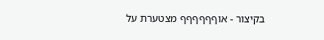בקיצור - אוףףףףףף מצטערת על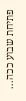פתיחת שבוע ככה...